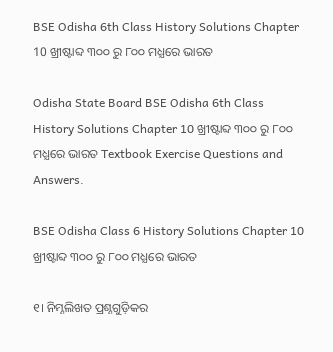BSE Odisha 6th Class History Solutions Chapter 10 ଖ୍ରୀଷ୍ଟାବ୍ଦ ୩୦୦ ରୁ ୮୦୦ ମଧ୍ଯରେ ଭାରତ

Odisha State Board BSE Odisha 6th Class History Solutions Chapter 10 ଖ୍ରୀଷ୍ଟାବ୍ଦ ୩୦୦ ରୁ ୮୦୦ ମଧ୍ଯରେ ଭାରତ Textbook Exercise Questions and Answers.

BSE Odisha Class 6 History Solutions Chapter 10 ଖ୍ରୀଷ୍ଟାବ୍ଦ ୩୦୦ ରୁ ୮୦୦ ମଧ୍ଯରେ ଭାରତ

୧। ନିମ୍ନଲିଖତ ପ୍ରଶ୍ନଗୁଡ଼ିକର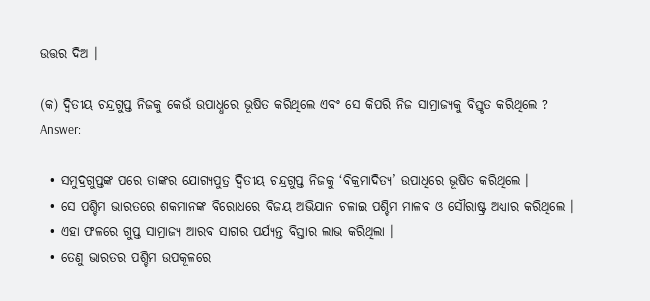ଉତ୍ତର ଦିଅ ।

(କ) ଦ୍ଵିତୀୟ ଚନ୍ଦ୍ରଗୁପ୍ତ ନିଜକୁ କେଉଁ ଉପାଧ୍ଧରେ ଭୂଷିତ କରିଥିଲେ ଏବଂ ସେ କିପରି ନିଜ ସାମ୍ରାଜ୍ୟକୁ ବିସ୍ତୃତ କରିଥିଲେ ?
Answer:

  • ସମୁଦ୍ରଗୁପ୍ତଙ୍କ ପରେ ତାଙ୍କର ଯୋଗ୍ୟପୁତ୍ର ଦ୍ବିତୀୟ ଚନ୍ଦ୍ରଗୁପ୍ତ ନିଜକୁ ‘ବିକ୍ରମାଦିତ୍ୟ’ ଉପାଧିରେ ଭୂଷିତ କରିଥିଲେ ।
  • ସେ ପଶ୍ଚିମ ଭାରତରେ ଶକମାନଙ୍କ ବିରୋଧରେ ବିଜୟ ଅଭିଯାନ ଚଳାଇ ପଶ୍ଚିମ ମାଳବ ଓ ସୌରାଷ୍ଟ୍ର ଅଧ୍ୟାର କରିଥିଲେ ।
  • ଏହା ଫଳରେ ଗୁପ୍ତ ସାମ୍ରାଜ୍ୟ ଆରବ ସାଗର ପର୍ଯ୍ୟନ୍ତ ବିସ୍ତାର ଲାଭ କରିଥିଲା ।
  • ତେଣୁ ଭାରତର ପଶ୍ଚିମ ଉପକୂଳରେ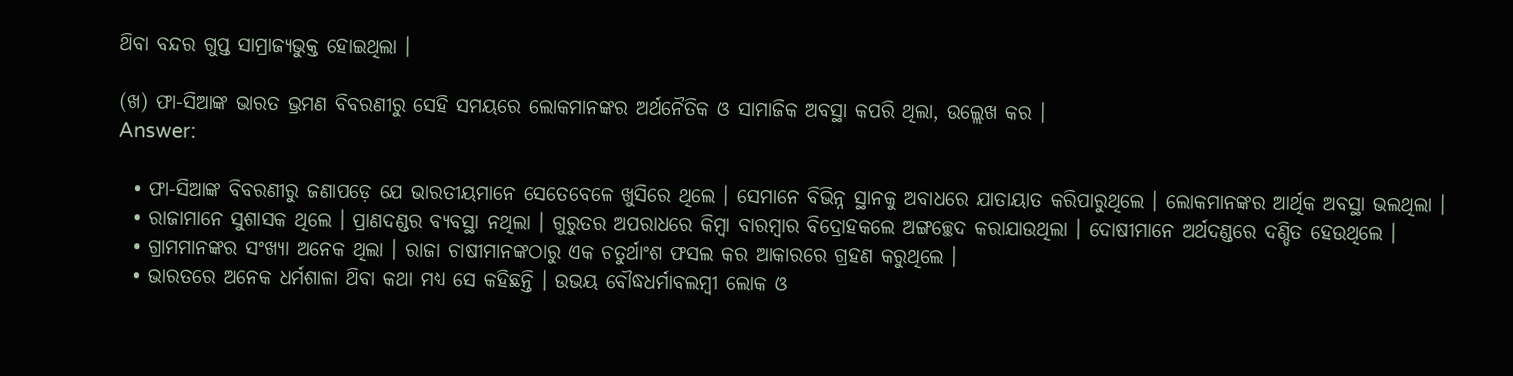ଥ‌ିବା ବନ୍ଦର ଗୁପ୍ତ ସାମ୍ରାଜ୍ୟଭୁକ୍ତ ହୋଇଥିଲା ।

(ଖ) ଫା-ସିଆଙ୍କ ଭାରତ ଭ୍ରମଣ ବିବରଣୀରୁ ସେହି ସମୟରେ ଲୋକମାନଙ୍କର ଅର୍ଥନୈତିକ ଓ ସାମାଜିକ ଅବସ୍ଥା କପରି ଥିଲା, ଉଲ୍ଲେଖ କର ।
Answer:

  • ଫା-ସିଆଙ୍କ ବିବରଣୀରୁ ଜଣାପଡ଼େ ଯେ ଭାରତୀୟମାନେ ସେତେବେଳେ ଖୁସିରେ ଥିଲେ । ସେମାନେ ବିଭିନ୍ନ ସ୍ଥାନକୁ ଅବାଧରେ ଯାତାୟାତ କରିପାରୁଥିଲେ । ଲୋକମାନଙ୍କର ଆର୍ଥିକ ଅବସ୍ଥା ଭଲଥିଲା ।
  • ରାଜାମାନେ ସୁଶାସକ ଥିଲେ । ପ୍ରାଣଦଣ୍ଡର ବ୍ୟବସ୍ଥା ନଥିଲା । ଗୁରୁତର ଅପରାଧରେ କିମ୍ବା ବାରମ୍ବାର ବିଦ୍ରୋହକଲେ ଅଙ୍ଗଚ୍ଛେଦ କରାଯାଉଥିଲା । ଦୋଷୀମାନେ ଅର୍ଥଦଣ୍ଡରେ ଦଣ୍ଡିତ ହେଉଥିଲେ ।
  • ଗ୍ରାମମାନଙ୍କର ସଂଖ୍ୟା ଅନେକ ଥିଲା । ରାଜା ଚାଷୀମାନଙ୍କଠାରୁ ଏକ ଚତୁର୍ଥାଂଶ ଫସଲ କର ଆକାରରେ ଗ୍ରହଣ କରୁଥିଲେ ।
  • ଭାରତରେ ଅନେକ ଧର୍ମଶାଳା ଥ‌ିବା କଥା ମଧ୍ୟ ସେ କହିଛନ୍ତି । ଉଭୟ ବୌଦ୍ଧଧର୍ମାବଲମ୍ବୀ ଲୋକ ଓ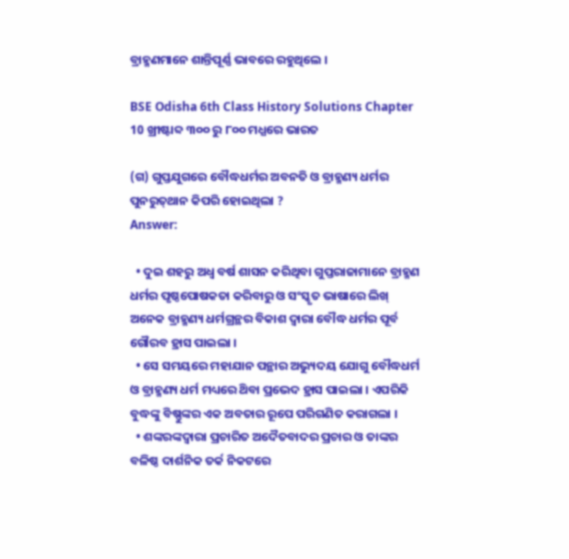ବ୍ରାହ୍ମଣମାନେ ଶାନ୍ତିପୂର୍ଣ୍ଣ ଭାବରେ ରହୁଥିଲେ ।

BSE Odisha 6th Class History Solutions Chapter 10 ଖ୍ରୀଷ୍ଟାବ୍ଦ ୩୦୦ ରୁ ୮୦୦ ମଧ୍ଯରେ ଭାରତ

(ଗ) ଗୁପ୍ତଯୁଗରେ ବୌଦ୍ଧଧର୍ମର ଅବନତି ଓ ବ୍ରାହ୍ମଣ୍ୟ ଧର୍ମର ପୁନରୁତ୍‌ଥାନ କିପରି ହୋଇଥିଲା ?
Answer:

  • ଦୁଇ ଶହରୁ ଅଧ୍ଵ ବର୍ଷ ଶାସନ କରିଥିବା ଗୁପ୍ତରାଜାମାନେ ବ୍ରାହ୍ମଣ ଧର୍ମର ପୃଷ୍ଠପୋଷକତା କରିବାରୁ ଓ ସଂସ୍କୃତ ଭାଷାରେ ଲିଖ୍ ଅନେକ ବ୍ରାହ୍ମଣ୍ୟ ଧର୍ମଗ୍ରନ୍ଥର ବିକାଶ ଦ୍ବାରା ବୌଦ୍ଧ ଧର୍ମର ପୂର୍ବ ଗୌରବ ହ୍ରାସ ପାଇଲା ।
  • ସେ ସମୟରେ ମହାଯାନ ପନ୍ଥାର ଅଭ୍ୟୁଦୟ ଯୋଗୁ ବୌଦ୍ଧଧର୍ମ ଓ ବ୍ରାହ୍ମଣ୍ୟ ଧର୍ମ ମଧ୍ୟରେ ଥ‌ିବା ପ୍ରଭେଦ ହ୍ରାସ ପାଇଲା । ଏପରିକି ବୁଦ୍ଧଙ୍କୁ ବିଷ୍ଣୁଙ୍କର ଏକ ଅବତାର ରୂପେ ପରିଗଣିତ କରାଗଲା ।
  • ଶଙ୍କରଙ୍କଦ୍ଵାରା ପ୍ରଚାରିତ ଅଦୈତବାଦର ପ୍ରଚାର ଓ ତାଙ୍କର ବଳିଷ୍ଠ ଦାର୍ଶନିକ ତର୍କ ନିକଟରେ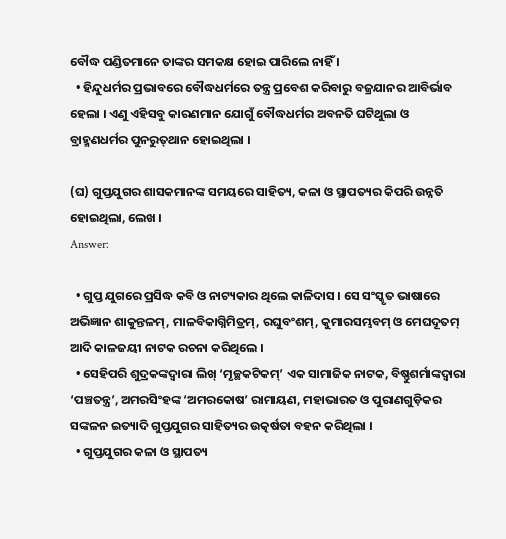ବୌଦ୍ଧ ପଣ୍ଡିତମାନେ ତାଙ୍କର ସମକକ୍ଷ ହୋଇ ପାରିଲେ ନାହିଁ ।
  • ହିନ୍ଦୁଧର୍ମର ପ୍ରଭାବରେ ବୌଦ୍ଧଧର୍ମରେ ତନ୍ତ୍ର ପ୍ରବେଶ କରିବାରୁ ବଜ୍ରଯାନର ଆବିର୍ଭାବ ହେଲା । ଏଣୁ ଏହିସବୁ କାରଣମାନ ଯୋଗୁଁ ବୌଦ୍ଧଧର୍ମର ଅବନତି ଘଟିଥୁଲା ଓ ବ୍ରାହ୍ମଣଧର୍ମର ପୁନରୁତ୍‌ଥାନ ହୋଇଥିଲା ।

(ଘ) ଗୁପ୍ତଯୁଗର ଶାସକମାନଙ୍କ ସମୟରେ ସାହିତ୍ୟ, କଳା ଓ ସ୍ଥାପତ୍ୟର କିପରି ଉନ୍ନତି ହୋଇଥିଲା, ଲେଖ ।
Answer:

  • ଗୁପ୍ତ ଯୁଗରେ ପ୍ରସିଦ୍ଧ କବି ଓ ନାଟ୍ୟକାର ଥିଲେ କାଳିଦାସ । ସେ ସଂସ୍କୃତ ଭାଷାରେ ଅଭିଜ୍ଞାନ ଶାକୁନ୍ତଳମ୍, ମାଳବିକାଗ୍ନିମିତ୍ରମ୍, ରଘୁବଂଶମ୍, କୁମାରସମ୍ଭବମ୍ ଓ ମେଘଦୂତମ୍ ଆଦି କାଳଜୟୀ ନାଟକ ରଚନା କରିଥିଲେ ।
  • ସେହିପରି ଶୁଦ୍ରକଙ୍କଦ୍ଵାରା ଲିଖ୍ ‘ମୃଚ୍ଛକଟିକମ୍’ ଏକ ସାମାଜିକ ନାଟକ, ବିଷ୍ଣୁଶର୍ମାଙ୍କଦ୍ୱାରା ‘ପଞ୍ଚତନ୍ତ୍ର’, ଅମରସିଂହଙ୍କ ‘ଅମରକୋଷ’ ରାମାୟଣ, ମହାଭାରତ ଓ ପୁରାଣଗୁଡ଼ିକର ସଙ୍କଳନ ଇତ୍ୟାଦି ଗୁପ୍ତଯୁଗର ସାହିତ୍ୟର ଉତ୍କର୍ଷତା ବହନ କରିଥିଲା ।
  • ଗୁପ୍ତଯୁଗର କଳା ଓ ସ୍ଥାପତ୍ୟ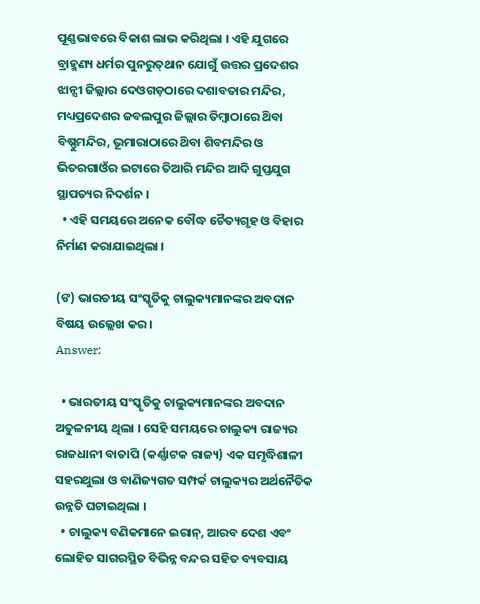ପୂଣ୍ଣଭାବରେ ବିକାଶ ଲାଭ କରିଥିଲା । ଏହି ଯୁଗରେ ବ୍ରାହ୍ମଣ୍ୟ ଧର୍ମର ପୁନରୁତ୍‌ଥାନ ଯୋଗୁଁ ଉତ୍ତର ପ୍ରଦେଶର ଝାନ୍ସୀ ଜିଲ୍ଲାର ଦେଓଗଡ଼ଠାରେ ଦଶାବତାର ମନ୍ଦିର, ମଧ୍ୟପ୍ରଦେଶର ଜବଲପୁର ଜିଲ୍ଲାର ତିମ୍ୱାଠାରେ ଥ‌ିବା ବିଷ୍ଣୁମନ୍ଦିର, ଭୂମାରାଠାରେ ଥ‌ିବା ଶିବମନ୍ଦିର ଓ ଭିତରଗାଓଁର ଇଟାରେ ତିଆରି ମନ୍ଦିର ଆଦି ଗୁପ୍ତଯୁଗ ସ୍ଥାପତ୍ୟର ନିଦର୍ଶନ ।
  • ଏହି ସମୟରେ ଅନେକ ବୌଦ୍ଧ ଚୈତ୍ୟଗୃହ ଓ ବିହାର ନିର୍ମାଣ କରାଯାଇଥିଲା ।

(ଙ) ଭାରତୀୟ ସଂସ୍କୃତିକୁ ଚାଲୁକ୍ୟମାନଙ୍କର ଅବଦାନ ବିଷୟ ଉଲ୍ଲେଖ କର ।
Answer:

  • ଭାରତୀୟ ସଂସ୍କୃତିକୁ ଚାଲୁକ୍ୟମାନଙ୍କର ଅବଦାନ ଅତୁଳନୀୟ ଥିଲା । ସେହି ସମୟରେ ଚାଲୁକ୍ୟ ରାଜ୍ୟର ରାଜଧାନୀ ବାତାପି (କର୍ଣ୍ଣାଟକ ରାଜ୍ୟ) ଏକ ସମୃଦ୍ଧିଶାଳୀ ସହରଥୁଲା ଓ ବାଣିଜ୍ୟଗତ ସମ୍ପର୍କ ଚାଲୁକ୍ୟର ଅର୍ଥନୈତିକ ଉନ୍ନତି ଘଟାଇଥିଲା ।
  • ଚାଲୁକ୍ୟ ବଣିକମାନେ ଇରାନ୍, ଆରବ ଦେଶ ଏବଂ ଲୋହିତ ସାଗରସ୍ଥିତ ବିଭିନ୍ନ ବନ୍ଦର ସହିତ ବ୍ୟବସାୟ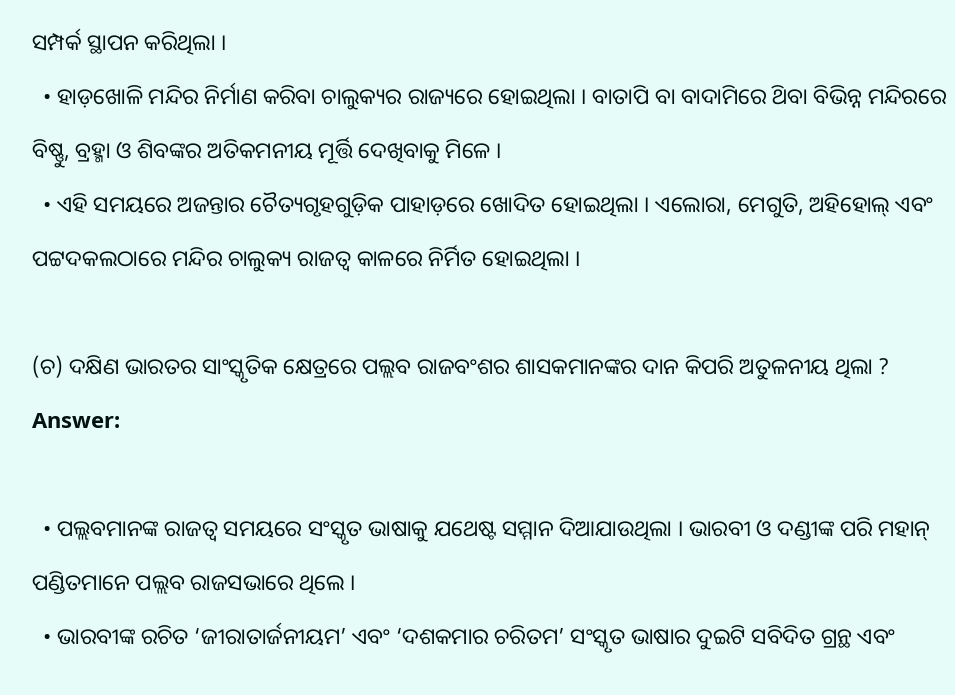ସମ୍ପର୍କ ସ୍ଥାପନ କରିଥିଲା ।
  • ହାଡ଼ଖୋଳି ମନ୍ଦିର ନିର୍ମାଣ କରିବା ଚାଲୁକ୍ୟର ରାଜ୍ୟରେ ହୋଇଥିଲା । ବାତାପି ବା ବାଦାମିରେ ଥ‌ିବା ବିଭିନ୍ନ ମନ୍ଦିରରେ ବିଷ୍ଣୁ, ବ୍ରହ୍ମା ଓ ଶିବଙ୍କର ଅତିକମନୀୟ ମୂର୍ତ୍ତି ଦେଖିବାକୁ ମିଳେ ।
  • ଏହି ସମୟରେ ଅଜନ୍ତାର ଚୈତ୍ୟଗୃହଗୁଡ଼ିକ ପାହାଡ଼ରେ ଖୋଦିତ ହୋଇଥିଲା । ଏଲୋରା, ମେଗୁତି, ଅହିହୋଲ୍ ଏବଂ ପଟ୍ଟଦକଲଠାରେ ମନ୍ଦିର ଚାଲୁକ୍ୟ ରାଜତ୍ଵ କାଳରେ ନିର୍ମିତ ହୋଇଥିଲା ।

(ଚ) ଦକ୍ଷିଣ ଭାରତର ସାଂସ୍କୃତିକ କ୍ଷେତ୍ରରେ ପଲ୍ଲବ ରାଜବଂଶର ଶାସକମାନଙ୍କର ଦାନ କିପରି ଅତୁଳନୀୟ ଥିଲା ?
Answer:

  • ପଲ୍ଲବମାନଙ୍କ ରାଜତ୍ଵ ସମୟରେ ସଂସ୍କୃତ ଭାଷାକୁ ଯଥେଷ୍ଟ ସମ୍ମାନ ଦିଆଯାଉଥିଲା । ଭାରବୀ ଓ ଦଣ୍ଡୀଙ୍କ ପରି ମହାନ୍ ପଣ୍ଡିତମାନେ ପଲ୍ଲବ ରାଜସଭାରେ ଥିଲେ ।
  • ଭାରବୀଙ୍କ ରଚିତ ‘ଜୀରାତାର୍ଜନୀୟମ’ ଏବଂ ‘ଦଶକମାର ଚରିତମ’ ସଂସ୍କୃତ ଭାଷାର ଦୁଇଟି ସବିଦିତ ଗ୍ରନ୍ଥ ଏବଂ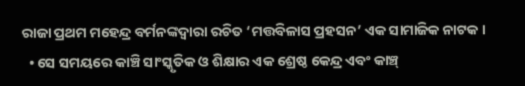ରାଜା ପ୍ରଥମ ମହେନ୍ଦ୍ର ବର୍ମନଙ୍କଦ୍ୱାରା ରଚିତ ‘ମତ୍ତବିଳାସ ପ୍ରହସନ’ ଏକ ସାମାଜିକ ନାଟକ ।
  • ସେ ସମୟରେ କାଞ୍ଚି ସାଂସ୍କୃତିକ ଓ ଶିକ୍ଷାର ଏକ ଶ୍ରେଷ୍ଠ କେନ୍ଦ୍ର ଏବଂ କାଞ୍ଚ୍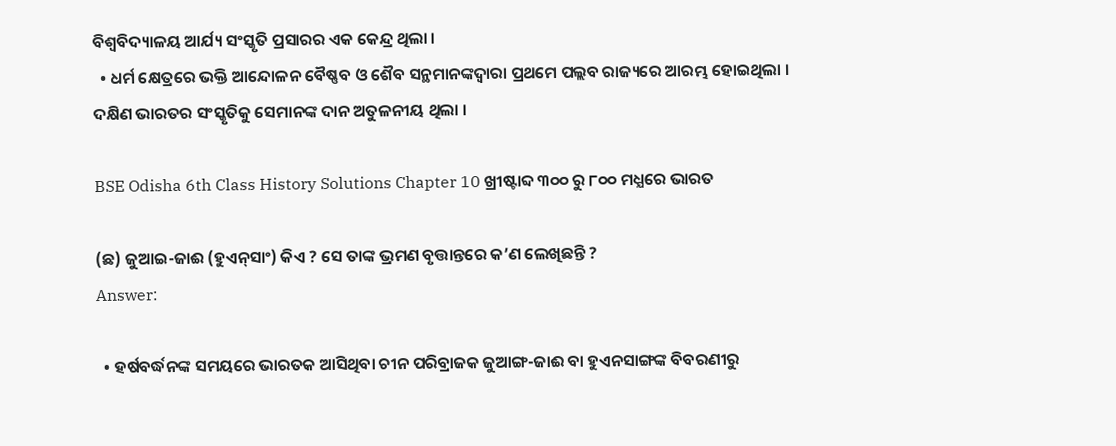ବିଶ୍ଵବିଦ୍ୟାଳୟ ଆର୍ଯ୍ୟ ସଂସ୍କୃତି ପ୍ରସାରର ଏକ କେନ୍ଦ୍ର ଥିଲା ।
  • ଧର୍ମ କ୍ଷେତ୍ରରେ ଭକ୍ତି ଆନ୍ଦୋଳନ ବୈଷ୍ଣବ ଓ ଶୈବ ସନ୍ଥମାନଙ୍କଦ୍ୱାରା ପ୍ରଥମେ ପଲ୍ଲବ ରାଜ୍ୟରେ ଆରମ୍ଭ ହୋଇଥିଲା । ଦକ୍ଷିଣ ଭାରତର ସଂସ୍କୃତିକୁ ସେମାନଙ୍କ ଦାନ ଅତୁଳନୀୟ ଥିଲା ।

BSE Odisha 6th Class History Solutions Chapter 10 ଖ୍ରୀଷ୍ଟାବ୍ଦ ୩୦୦ ରୁ ୮୦୦ ମଧ୍ଯରେ ଭାରତ

(ଛ) ଜୁଆଇ-ଜାଈ (ହୁଏନ୍‌ସାଂ) କିଏ ? ସେ ତାଙ୍କ ଭ୍ରମଣ ବୃତ୍ତାନ୍ତରେ କ’ଣ ଲେଖିଛନ୍ତି ?
Answer:

  • ହର୍ଷବର୍ଦ୍ଧନଙ୍କ ସମୟରେ ଭାରତକ ଆସିଥିବା ଚୀନ ପରିବ୍ରାଜକ ଜୁଆଙ୍ଗ-ଜାଈ ବା ହୁଏନସାଙ୍ଗଙ୍କ ବିବରଣୀରୁ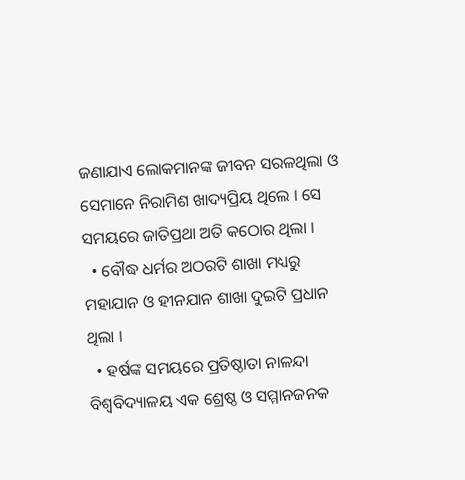ଜଣାଯାଏ ଲୋକମାନଙ୍କ ଜୀବନ ସରଳଥିଲା ଓ ସେମାନେ ନିରାମିଶ ଖାଦ୍ୟପ୍ରିୟ ଥିଲେ । ସେ ସମୟରେ ଜାତିପ୍ରଥା ଅତି କଠୋର ଥିଲା ।
  • ବୌଦ୍ଧ ଧର୍ମର ଅଠରଟି ଶାଖା ମଧ୍ୟରୁ ମହାଯାନ ଓ ହୀନଯାନ ଶାଖା ଦୁଇଟି ପ୍ରଧାନ ଥିଲା ।
  • ହର୍ଷଙ୍କ ସମୟରେ ପ୍ରତିଷ୍ଠାତା ନାଳନ୍ଦା ବିଶ୍ଵବିଦ୍ୟାଳୟ ଏକ ଶ୍ରେଷ୍ଠ ଓ ସମ୍ମାନଜନକ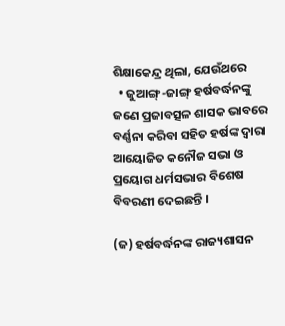ଶିକ୍ଷାକେନ୍ଦ୍ର ଥିଲା, ଯେଉଁଥରେ
  • ଜୁଆଙ୍ଗ୍-ଜାଙ୍ଗ୍ ହର୍ଷବର୍ଦ୍ଧନଙ୍କୁ ଜଣେ ପ୍ରଜାବତ୍ସଳ ଶାସକ ଭାବରେ ବର୍ଣ୍ଣନା କରିବା ସହିତ ହର୍ଷଙ୍କ ଦ୍ବାରା ଆୟୋଜିତ କନୌଜ ସଭା ଓ ପ୍ରୟୋଗ ଧର୍ମସଭାର ବିଶେଷ ବିବରଣୀ ଦେଇଛନ୍ତି ।

(ଜ) ହର୍ଷବର୍ଦ୍ଧନଙ୍କ ରାଜ୍ୟଶାସନ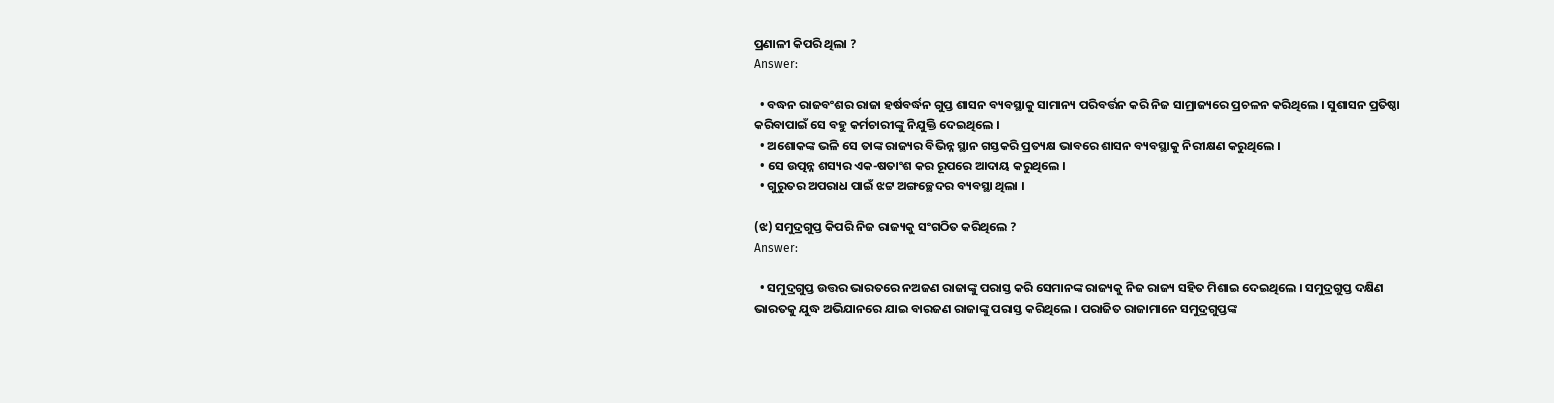ପ୍ରଣାଳୀ କିପରି ଥିଲା ?
Answer:

  • ବଦ୍ଧନ ରାଜବଂଶର ରାଜା ହର୍ଷବର୍ଦ୍ଧନ ଗୁପ୍ତ ଶାସନ ବ୍ୟବସ୍ଥାକୁ ସାମାନ୍ୟ ପରିବର୍ତ୍ତନ କରି ନିଜ ସାମ୍ରାଜ୍ୟରେ ପ୍ରଚଳନ କରିଥିଲେ । ସୁଶାସନ ପ୍ରତିଷ୍ଠା କରିବାପାଇଁ ସେ ବହୁ କର୍ମଚାରୀଙ୍କୁ ନିଯୁକ୍ତି ଦେଇଥିଲେ ।
  • ଅଶୋକଙ୍କ ଭଳି ସେ ତାଙ୍କ ରାଜ୍ୟର ବିଭିନ୍ନ ସ୍ଥାନ ଗସ୍ତକରି ପ୍ରତ୍ୟକ୍ଷ ଭାବରେ ଶାସନ ବ୍ୟବସ୍ଥାକୁ ନିରୀକ୍ଷଣ କରୁଥିଲେ ।
  • ସେ ଉତ୍ପନ୍ନ ଶସ୍ୟର ଏକ-ଷତାଂଶ କର ରୂପରେ ଆଦାୟ କରୁଥିଲେ ।
  • ଗୁରୁତର ଅପରାଧ ପାଇଁ ଝଟ୍ଟ ଅଙ୍ଗଚ୍ଛେଦର ବ୍ୟବସ୍ଥା ଥିଲା ।

(ଝ) ସମୁଦ୍ରଗୁପ୍ତ କିପରି ନିଜ ରାଜ୍ୟକୁ ସଂଗଠିତ କରିଥିଲେ ?
Answer:

  • ସମୁଦ୍ରଗୁପ୍ତ ଉତ୍ତର ଭାରତରେ ନଅଜଣ ରାଜାଙ୍କୁ ପରାସ୍ତ କରି ସେମାନଙ୍କ ରାଜ୍ୟକୁ ନିଜ ରାଜ୍ୟ ସହିତ ମିଶାଇ ଦେଇଥିଲେ । ସମୁଦ୍ରଗୁପ୍ତ ଦକ୍ଷିଣ ଭାରତକୁ ଯୁଦ୍ଧ ଅଭିଯାନରେ ଯାଇ ବାରଜଣ ରାଜାଙ୍କୁ ପରାସ୍ତ କରିଥିଲେ । ପରାଜିତ ରାଜାମାନେ ସମୁଦ୍ରଗୁପ୍ତଙ୍କ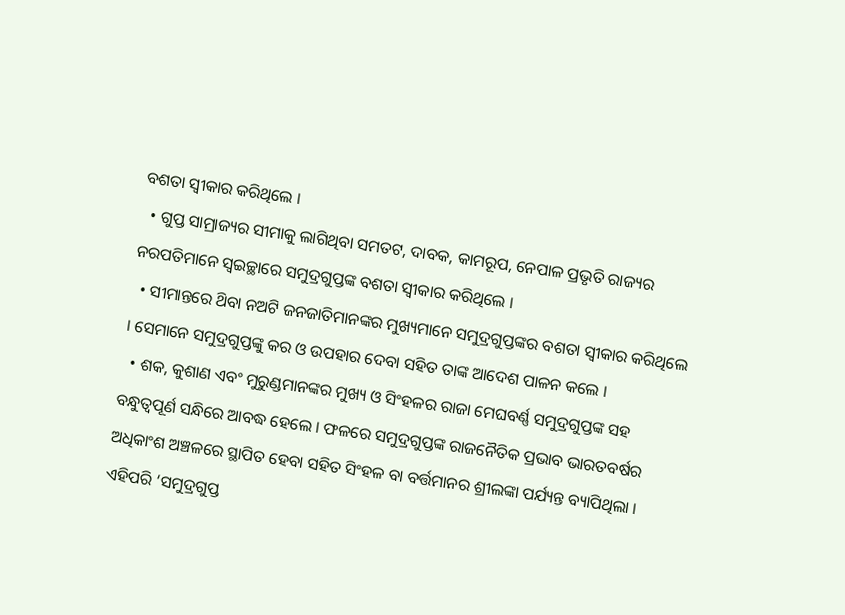ବଶତା ସ୍ବୀକାର କରିଥିଲେ ।
  • ଗୁପ୍ତ ସାମ୍ରାଜ୍ୟର ସୀମାକୁ ଲାଗିଥିବା ସମତଟ, ଦାବକ, କାମରୂପ, ନେପାଳ ପ୍ରଭୃତି ରାଜ୍ୟର ନରପତିମାନେ ସ୍ଵଇଚ୍ଛାରେ ସମୁଦ୍ରଗୁପ୍ତଙ୍କ ବଶତା ସ୍ବୀକାର କରିଥିଲେ ।
  • ସୀମାନ୍ତରେ ଥ‌ିବା ନଅଟି ଜନଜାତିମାନଙ୍କର ମୁଖ୍ୟମାନେ ସମୁଦ୍ରଗୁପ୍ତଙ୍କର ବଶତା ସ୍ବୀକାର କରିଥିଲେ । ସେମାନେ ସମୁଦ୍ରଗୁପ୍ତଙ୍କୁ କର ଓ ଉପହାର ଦେବା ସହିତ ତାଙ୍କ ଆଦେଶ ପାଳନ କଲେ ।
  • ଶକ, କୁଶାଣ ଏବଂ ମୁରୁଣ୍ଡମାନଙ୍କର ମୁଖ୍ୟ ଓ ସିଂହଳର ରାଜା ମେଘବର୍ଣ୍ଣ ସମୁଦ୍ରଗୁପ୍ତଙ୍କ ସହ ବନ୍ଧୁତ୍ଵପୂର୍ଣ ସନ୍ଧିରେ ଆବଦ୍ଧ ହେଲେ । ଫଳରେ ସମୁଦ୍ରଗୁପ୍ତଙ୍କ ରାଜନୈତିକ ପ୍ରଭାବ ଭାରତବର୍ଷର ଅଧିକାଂଶ ଅଞ୍ଚଳରେ ସ୍ଥାପିତ ହେବା ସହିତ ସିଂହଳ ବା ବର୍ତ୍ତମାନର ଶ୍ରୀଲଙ୍କା ପର୍ଯ୍ୟନ୍ତ ବ୍ୟାପିଥିଲା । ଏହିପରି ‘ସମୁଦ୍ରଗୁପ୍ତ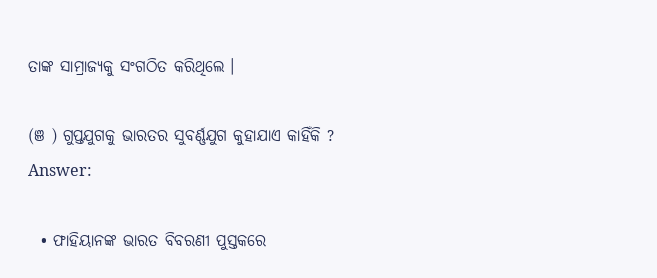ତାଙ୍କ ସାମ୍ରାଜ୍ୟକୁ ସଂଗଠିତ କରିଥିଲେ ।

(ଞ ) ଗୁପ୍ତଯୁଗକୁ ଭାରତର ସୁବର୍ଣ୍ଣଯୁଗ କୁହାଯାଏ କାହିଁକି ?
Answer:

  • ଫାହିୟାନଙ୍କ ଭାରତ ବିବରଣୀ ପୁସ୍ତକରେ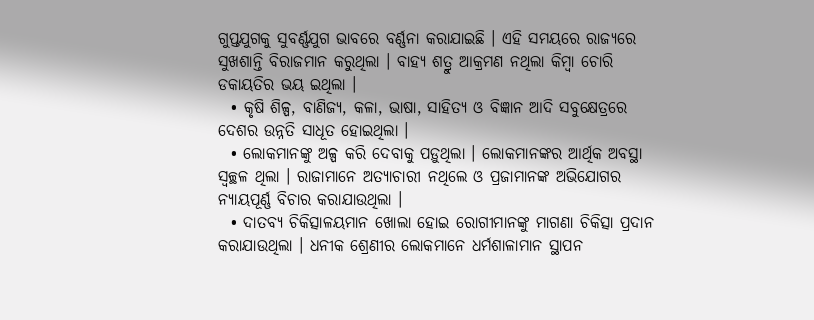ଗୁପ୍ତଯୁଗକୁ ସୁବର୍ଣ୍ଣଯୁଗ ଭାବରେ ବର୍ଣ୍ଣନା କରାଯାଇଛି । ଏହି ସମୟରେ ରାଜ୍ୟରେ ସୁଖଶାନ୍ତି ବିରାଜମାନ କରୁଥିଲା । ବାହ୍ୟ ଶତ୍ରୁ ଆକ୍ରମଣ ନଥିଲା କିମ୍ବା ଚୋରି ଡକାୟତିର ଭୟ ଇଥିଲା ।
  • କୃଷି ଶିଳ୍ପ, ବାଣିଜ୍ୟ, କଳା, ଭାଷା, ସାହିତ୍ୟ ଓ ବିଜ୍ଞାନ ଆଦି ସବୁକ୍ଷେତ୍ରରେ ଦେଶର ଉନ୍ନତି ସାଧୂତ ହୋଇଥିଲା ।
  • ଲୋକମାନଙ୍କୁ ଅଳ୍ପ କରି ଦେବାକୁ ପଡ଼ୁଥିଲା । ଲୋକମାନଙ୍କର ଆର୍ଥିକ ଅବସ୍ଥା ସ୍ଵଚ୍ଛଳ ଥିଲା । ରାଜାମାନେ ଅତ୍ୟାଚାରୀ ନଥିଲେ ଓ ପ୍ରଜାମାନଙ୍କ ଅଭିଯୋଗର ନ୍ୟାୟପୂର୍ଣ୍ଣ ବିଚାର କରାଯାଉଥିଲା ।
  • ଦାତବ୍ୟ ଚିକିତ୍ସାଳୟମାନ ଖୋଲା ହୋଇ ରୋଗୀମାନଙ୍କୁ ମାଗଣା ଚିକିତ୍ସା ପ୍ରଦାନ କରାଯାଉଥିଲା । ଧନୀକ ଶ୍ରେଣୀର ଲୋକମାନେ ଧର୍ମଶାଳାମାନ ସ୍ଥାପନ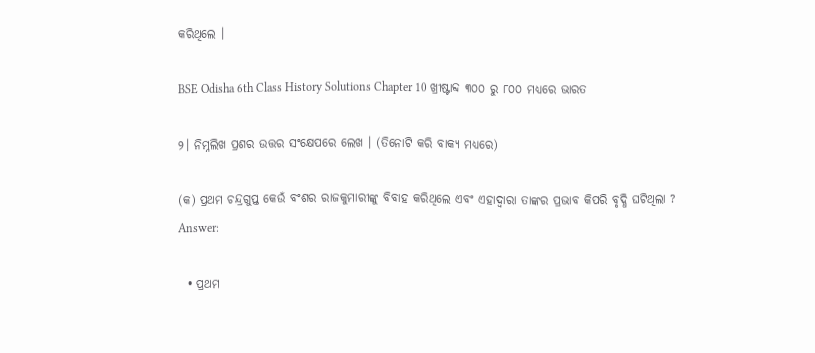କରିଥିଲେ ।

BSE Odisha 6th Class History Solutions Chapter 10 ଖ୍ରୀଷ୍ଟାବ୍ଦ ୩୦୦ ରୁ ୮୦୦ ମଧ୍ଯରେ ଭାରତ

୨। ନିମ୍ନଲିଖ ପ୍ରଶର ଉତ୍ତର ସଂକ୍ଷେପରେ ଲେଖ । (ତିନୋଟି କରି ବାକ୍ୟ ମଧ୍ୟରେ)

(କ) ପ୍ରଥମ ଚନ୍ଦ୍ରଗୁପ୍ତ କେଉଁ ବଂଶର ରାଜକୁମାରୀଙ୍କୁ ବିବାହ କରିଥିଲେ ଏବଂ ଏହାଦ୍ଵାରା ତାଙ୍କର ପ୍ରଭାବ କିପରି ବୃଦ୍ଧି ଘଟିଥିଲା ?
Answer:

  • ପ୍ରଥମ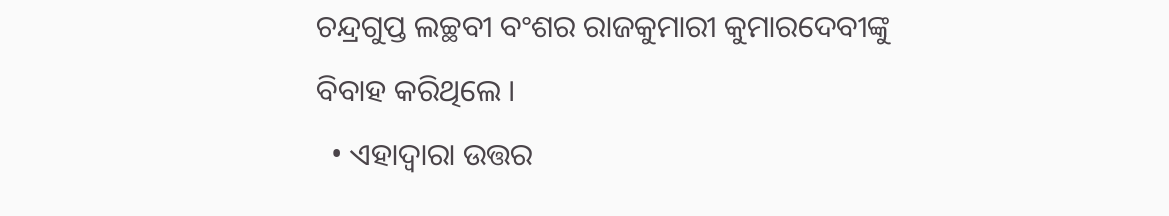ଚନ୍ଦ୍ରଗୁପ୍ତ ଲଚ୍ଛବୀ ବଂଶର ରାଜକୁମାରୀ କୁମାରଦେବୀଙ୍କୁ ବିବାହ କରିଥିଲେ ।
  • ଏହାଦ୍ଵାରା ଉତ୍ତର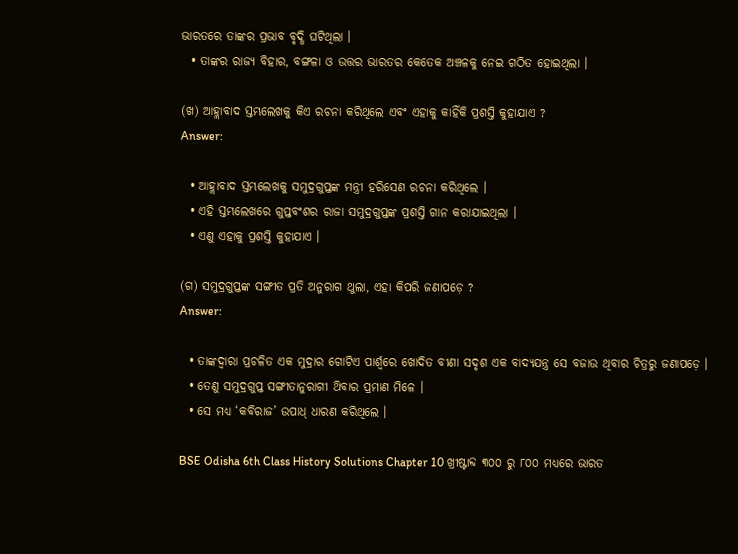ଭାରତରେ ତାଙ୍କର ପ୍ରଭାବ ବୃଦ୍ଧି ଘଟିଥିଲା ।
  • ତାଙ୍କର ରାଜ୍ୟ ବିହାର, ବଙ୍ଗଳା ଓ ଉତ୍ତର ଭାରତର କେତେକ ଅଞ୍ଚଳକୁ ନେଇ ଗଠିତ ହୋଇଥିଲା ।

(ଖ) ଆହ୍ଲାବାଦ ସ୍ତମ୍ଭଲେଖକୁ କିଏ ରଚନା କରିଥିଲେ ଏବଂ ଏହାକୁ କାହିଁକି ପ୍ରଶସ୍ତି କୁହାଯାଏ ?
Answer:

  • ଆହ୍ଲାବାଦ ସ୍ତମ୍ଭଲେଖକୁ ସମୁଦ୍ରଗୁପ୍ତଙ୍କ ମନ୍ତ୍ରୀ ହରିସେଣ ରଚନା କରିଥିଲେ ।
  • ଏହି ସ୍ତମ୍ଭଲେଖରେ ଗୁପ୍ତବଂଶର ରାଜା ସମୁଦ୍ରଗୁପ୍ତଙ୍କ ପ୍ରଶସ୍ତି ଗାନ କରାଯାଇଥିଲା ।
  • ଏଣୁ ଏହାକୁ ପ୍ରଶସ୍ତି କୁହାଯାଏ ।

(ଗ) ସମୁଦ୍ରଗୁପ୍ତଙ୍କ ସଙ୍ଗୀତ ପ୍ରତି ଅନୁରାଗ ଥୁଲା, ଏହା କିପରି ଜଣାପଡ଼େ ?
Answer:

  • ତାଙ୍କଦ୍ବାରା ପ୍ରଚଳିତ ଏକ ମୁଦ୍ରାର ଗୋଟିଏ ପାର୍ଶ୍ଵରେ ଖୋଦିତ ବୀଣା ସଦୃଶ ଏକ ବାଦ୍ୟଯନ୍ତ୍ର ସେ ବଜାଉ ଥିବାର ଚିତ୍ରରୁ ଜଣାପଡ଼େ ।
  • ତେଣୁ ସମୁଦ୍ରଗୁପ୍ତ ସଙ୍ଗୀତାନୁରାଗୀ ଥ‌ିବାର ପ୍ରମାଣ ମିଳେ ।
  • ସେ ମଧ୍ୟ ‘କବିରାଜ’ ଉପାଧ୍ ଧାରଣ କରିଥିଲେ ।

BSE Odisha 6th Class History Solutions Chapter 10 ଖ୍ରୀଷ୍ଟାବ୍ଦ ୩୦୦ ରୁ ୮୦୦ ମଧ୍ଯରେ ଭାରତ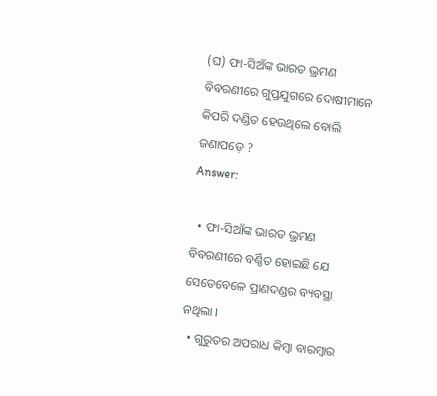(ଘ) ଫା-ସିଅଁଙ୍କ ଭାରତ ଭ୍ରମଣ ବିବରଣୀରେ ଗୁପ୍ତଯୁଗରେ ଦୋଷୀମାନେ କିପରି ଦଣ୍ଡିତ ହେଉଥିଲେ ବୋଲି ଜଣାପଡ଼େ ?
Answer:

  • ଫା-ସିଆଁଙ୍କ ଭାରତ ଭ୍ରମଣ ବିବରଣୀରେ ବର୍ଣ୍ଣିତ ହୋଇଛି ଯେ ସେତେବେଳେ ପ୍ରାଣଦଣ୍ଡର ବ୍ୟବସ୍ଥା ନଥିଲା ।
  • ଗୁରୁତର ଅପରାଧ କିମ୍ବା ବାରମ୍ବାର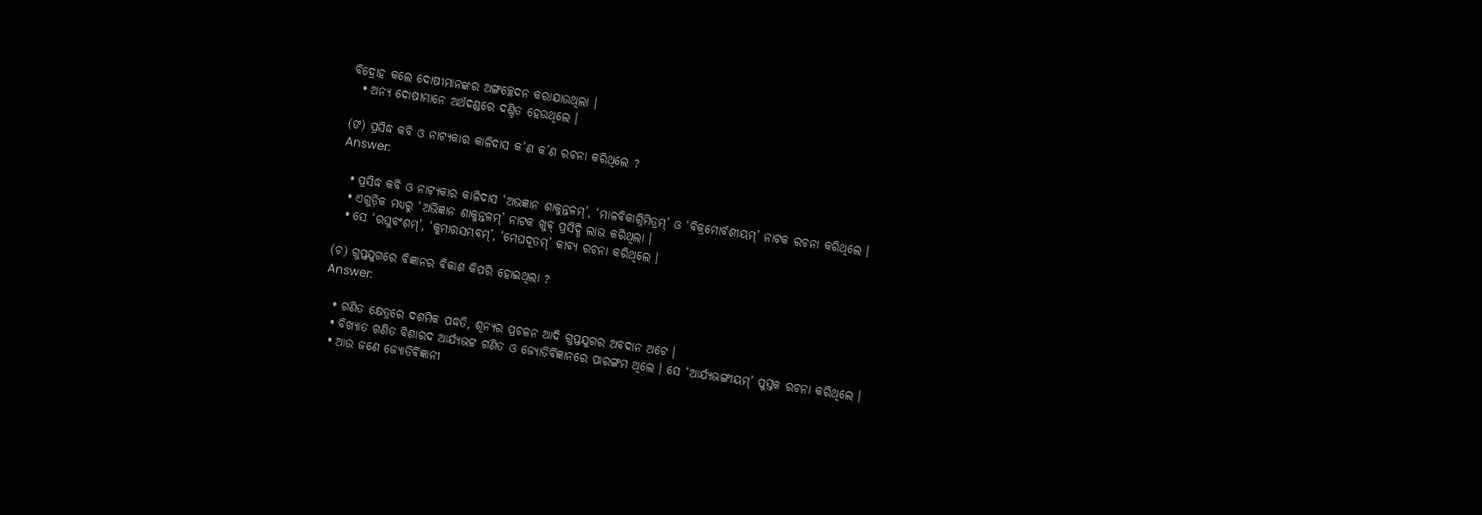ବିଦ୍ରୋହ କଲେ ଦୋଷୀମାନଙ୍କର ଅଙ୍ଗଚ୍ଛେଦନ କରାଯାଉଥିଲା ।
  • ଅନ୍ୟ ଦୋଷୀମାନେ ଅର୍ଥଦଣ୍ଡରେ ଦଣ୍ଡିତ ହେଉଥିଲେ ।

(ଙ) ପ୍ରସିଦ୍ଧ କବି ଓ ନାଟ୍ୟକାର କାଳିଦାସ କ’ଣ କ’ଣ ରଚନା କରିଥିଲେ ?
Answer:

  • ପ୍ରସିଦ୍ଧ କବି ଓ ନାଟ୍ୟକାର କାଳିଦାସ ‘ଅଭଜ୍ଞାନ ଶାକୁନ୍ତଳମ୍’, ‘ମାଳବିକାଗ୍ନିମିତ୍ରମ୍’ ଓ ‘ବିକ୍ରମୋର୍ବଶୀୟମ୍’ ନାଟକ ରଚନା କରିଥିଲେ ।
  • ଏଗୁଡ଼ିକ ମଧ୍ୟରୁ ‘ଅଭିଜ୍ଞାନ ଶାକୁନ୍ତଳମ୍’ ନାଟକ ଖୁବ୍ ପ୍ରସିଦ୍ଧି ଲାଭ କରିଥିଲା ।
  • ସେ ‘ରଘୁବଂଶମ୍’, ‘କୁମାରସମ୍ଭବମ୍’, ‘ମେଘଦୂତମ୍’ କାବ୍ୟ ରଚନା କରିଥିଲେ ।

(ଚ) ଗୁପ୍ତଯୁଗରେ ବିଜ୍ଞାନର ବିକାଶ କିପରି ହୋଇଥିଲା ?
Answer:

  • ଗଣିତ କ୍ଷେତ୍ରରେ ଦଶମିକ ପଦ୍ଧତି, ଶୂନ୍ୟର ପ୍ରଚଳନ ଆଦି ଗୁପ୍ତଯୁଗର ଅବଦାନ ଅଟେ ।
  • ବିଖ୍ୟାତ ଗଣିତ ବିଶାରଦ ଆର୍ଯ୍ୟଭଟ୍ଟ ଗଣିତ ଓ ଜ୍ୟୋତିର୍ବିଜ୍ଞାନରେ ପାରଙ୍ଗମ ଥିଲେ । ସେ ‘ଆର୍ଯ୍ୟଭଙ୍ଗୀୟମ୍’ ପୁସ୍ତକ ରଚନା କରିଥିଲେ ।
  • ଆଉ ଜଣେ ଜ୍ୟୋତିର୍ବିଜ୍ଞାନୀ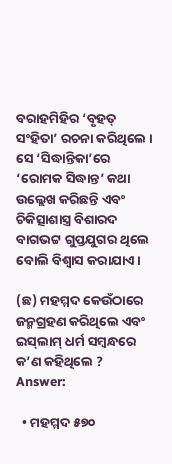ବରାହମିହିର ‘ବୃହତ୍ ସଂହିତା’ ରଚନା କରିଥିଲେ । ସେ ‘ସିଦ୍ଧାନ୍ତିକା’ରେ ‘ରୋମକ ସିଦ୍ଧାନ୍ତ’ କଥା ଉଲ୍ଲେଖ କରିଛନ୍ତି ଏବଂ ଚିକିତ୍ସାଶାସ୍ତ୍ର ବିଶାରଦ ବାଗଭଟ୍ଟ ଗୁପ୍ତଯୁଗର ଥିଲେ ବୋଲି ବିଶ୍ଵାସ କରାଯାଏ ।

(ଛ) ମହମ୍ମଦ କେଉଁଠାରେ ଜନ୍ମଗ୍ରହଣ କରିଥିଲେ ଏବଂ ଇସ୍‌ଲାମ୍ ଧର୍ମ ସମ୍ବନ୍ଧରେ କ’ଣ କହିଥିଲେ ?
Answer:

  • ମହମ୍ମଦ ୫୭୦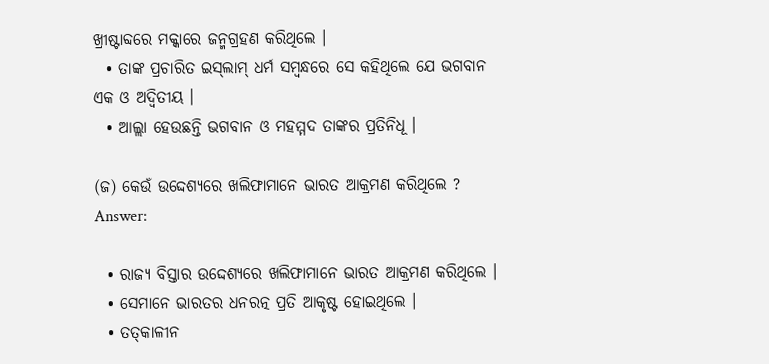ଖ୍ରୀଷ୍ଟାବ୍ଦରେ ମକ୍କାରେ ଜନ୍ମଗ୍ରହଣ କରିଥିଲେ ।
  • ତାଙ୍କ ପ୍ରଚାରିତ ଇସ୍‌ଲାମ୍ ଧର୍ମ ସମ୍ବନ୍ଧରେ ସେ କହିଥିଲେ ଯେ ଭଗବାନ ଏକ ଓ ଅଦ୍ୱିତୀୟ ।
  • ଆଲ୍ଲା ହେଉଛନ୍ତି ଭଗବାନ ଓ ମହମ୍ମଦ ତାଙ୍କର ପ୍ରତିନିଧୂ ।

(ଜ) କେଉଁ ଉଦ୍ଦେଶ୍ୟରେ ଖଲିଫାମାନେ ଭାରତ ଆକ୍ରମଣ କରିଥିଲେ ?
Answer:

  • ରାଜ୍ୟ ବିସ୍ତାର ଉଦ୍ଦେଶ୍ୟରେ ଖଲିଫାମାନେ ଭାରତ ଆକ୍ରମଣ କରିଥିଲେ ।
  • ସେମାନେ ଭାରତର ଧନରତ୍ନ ପ୍ରତି ଆକୃଷ୍ଟ ହୋଇଥିଲେ ।
  • ତତ୍‌କାଳୀନ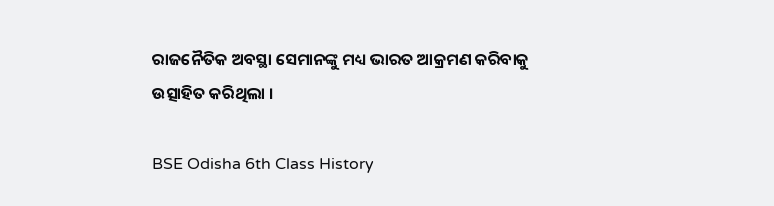ରାଜନୈତିକ ଅବସ୍ଥା ସେମାନଙ୍କୁ ମଧ୍ୟ ଭାରତ ଆକ୍ରମଣ କରିବାକୁ ଉତ୍ସାହିତ କରିଥିଲା ।

BSE Odisha 6th Class History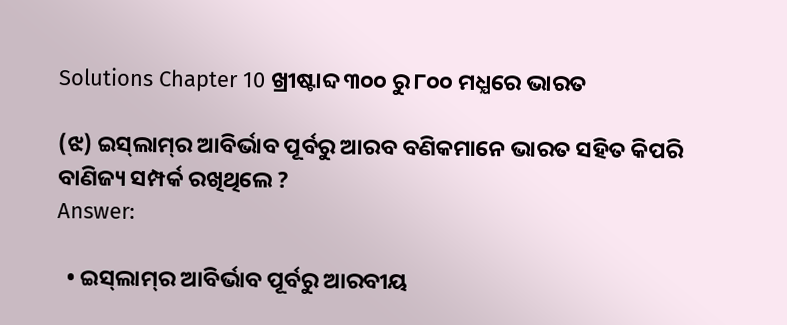Solutions Chapter 10 ଖ୍ରୀଷ୍ଟାବ୍ଦ ୩୦୦ ରୁ ୮୦୦ ମଧ୍ଯରେ ଭାରତ

(ଝ) ଇସ୍‌ଲାମ୍‌ର ଆବିର୍ଭାବ ପୂର୍ବରୁ ଆରବ ବଣିକମାନେ ଭାରତ ସହିତ କିପରି ବାଣିଜ୍ୟ ସମ୍ପର୍କ ରଖିଥିଲେ ?
Answer:

  • ଇସ୍‌ଲାମ୍‌ର ଆବିର୍ଭାବ ପୂର୍ବରୁ ଆରବୀୟ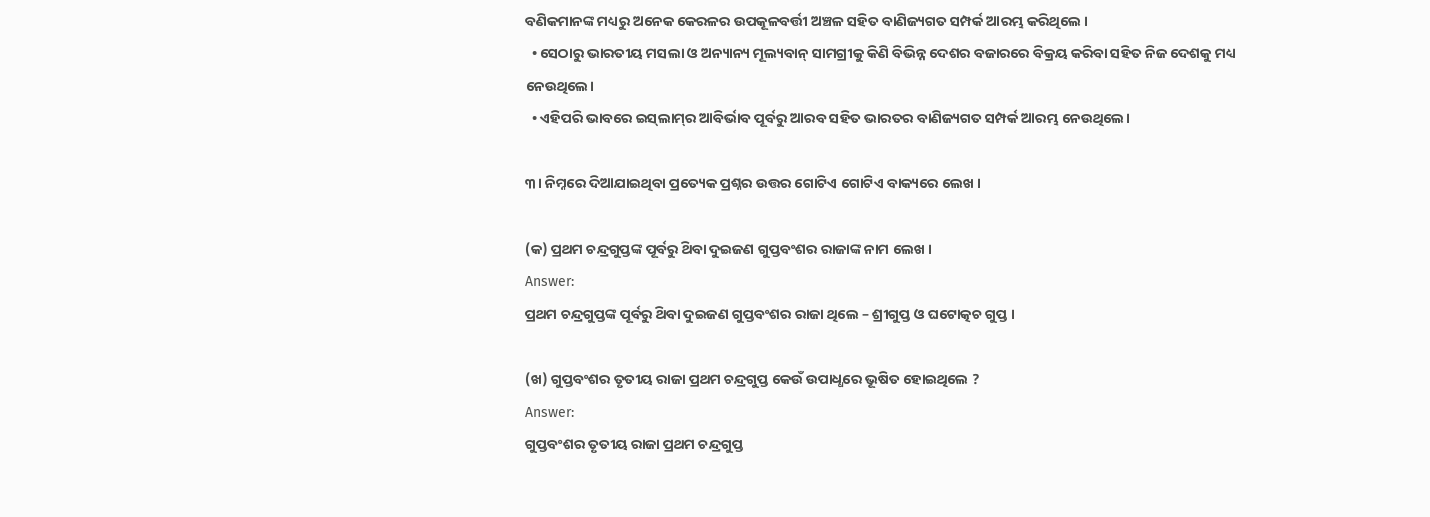ବଣିକମାନଙ୍କ ମଧ୍ୟରୁ ଅନେକ କେରଳର ଉପକୂଳବର୍ତ୍ତୀ ଅଞ୍ଚଳ ସହିତ ବାଣିଜ୍ୟଗତ ସମ୍ପର୍କ ଆରମ୍ଭ କରିଥିଲେ ।
  • ସେଠାରୁ ଭାରତୀୟ ମସଲା ଓ ଅନ୍ୟାନ୍ୟ ମୂଲ୍ୟବାନ୍ ସାମଗ୍ରୀକୁ କିଣି ବିଭିନ୍ନ ଦେଶର ବଜାରରେ ବିକ୍ରୟ କରିବା ସହିତ ନିଜ ଦେଶକୁ ମଧ୍ୟ ନେଉଥିଲେ।
  • ଏହିପରି ଭାବରେ ଇସ୍‌ଲାମ୍‌ର ଆବିର୍ଭାବ ପୂର୍ବରୁ ଆରବ ସହିତ ଭାରତର ବାଣିଜ୍ୟଗତ ସମ୍ପର୍କ ଆରମ୍ଭ ନେଉଥିଲେ।

୩। ନିମ୍ନରେ ଦିଆଯାଇଥିବା ପ୍ରତ୍ୟେକ ପ୍ରଶ୍ନର ଉତ୍ତର ଗୋଟିଏ ଗୋଟିଏ ବାକ୍ୟରେ ଲେଖ ।

(କ) ପ୍ରଥମ ଚନ୍ଦ୍ରଗୁପ୍ତଙ୍କ ପୂର୍ବରୁ ଥ‌ିବା ଦୁଇଜଣ ଗୁପ୍ତବଂଶର ରାଜାଙ୍କ ନାମ ଲେଖ ।
Answer:
ପ୍ରଥମ ଚନ୍ଦ୍ରଗୁପ୍ତଙ୍କ ପୂର୍ବରୁ ଥ‌ିବା ଦୁଇଜଣ ଗୁପ୍ତବଂଶର ରାଜା ଥିଲେ – ଶ୍ରୀଗୁପ୍ତ ଓ ଘଟୋତ୍କଚ ଗୁପ୍ତ ।

(ଖ) ଗୁପ୍ତବଂଶର ତୃତୀୟ ରାଜା ପ୍ରଥମ ଚନ୍ଦ୍ରଗୁପ୍ତ କେଉଁ ଉପାଧ୍ଧରେ ଭୂଷିତ ହୋଇଥିଲେ ?
Answer:
ଗୁପ୍ତବଂଶର ତୃତୀୟ ରାଜା ପ୍ରଥମ ଚନ୍ଦ୍ରଗୁପ୍ତ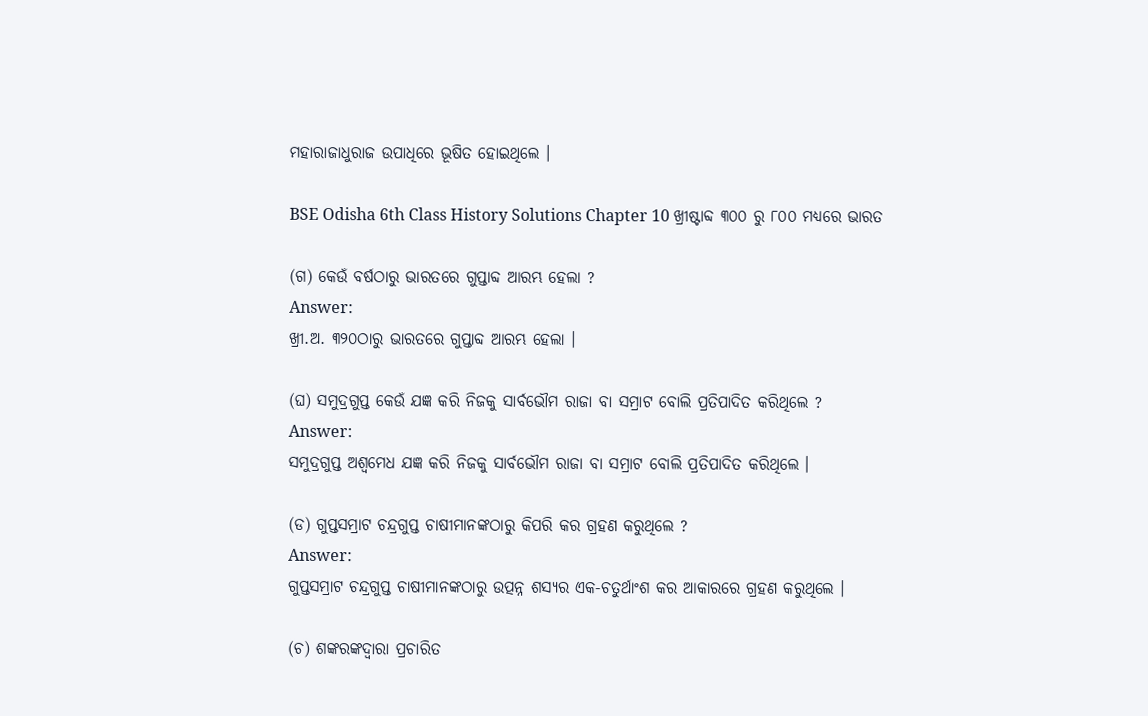ମହାରାଜାଧୁରାଜ ଉପାଧିରେ ଭୂଷିତ ହୋଇଥିଲେ ।

BSE Odisha 6th Class History Solutions Chapter 10 ଖ୍ରୀଷ୍ଟାବ୍ଦ ୩୦୦ ରୁ ୮୦୦ ମଧ୍ଯରେ ଭାରତ

(ଗ) କେଉଁ ବର୍ଷଠାରୁ ଭାରତରେ ଗୁପ୍ତାବ୍ଦ ଆରମ୍ଭ ହେଲା ?
Answer:
ଖ୍ରୀ.ଅ. ୩୨୦ଠାରୁ ଭାରତରେ ଗୁପ୍ତାବ୍ଦ ଆରମ୍ଭ ହେଲା ।

(ଘ) ସମୁଦ୍ରଗୁପ୍ତ କେଉଁ ଯଜ୍ଞ କରି ନିଜକୁ ସାର୍ବଭୌମ ରାଜା ବା ସମ୍ରାଟ ବୋଲି ପ୍ରତିପାଦିତ କରିଥିଲେ ?
Answer:
ସମୁଦ୍ରଗୁପ୍ତ ଅଶ୍ଵମେଧ ଯଜ୍ଞ କରି ନିଜକୁ ସାର୍ବଭୌମ ରାଜା ବା ସମ୍ରାଟ ବୋଲି ପ୍ରତିପାଦିତ କରିଥିଲେ ।

(ଡ) ଗୁପ୍ତସମ୍ରାଟ ଚନ୍ଦ୍ରଗୁପ୍ତ ଚାଷୀମାନଙ୍କଠାରୁ କିପରି କର ଗ୍ରହଣ କରୁଥିଲେ ?
Answer:
ଗୁପ୍ତସମ୍ରାଟ ଚନ୍ଦ୍ରଗୁପ୍ତ ଚାଷୀମାନଙ୍କଠାରୁ ଉତ୍ପନ୍ନ ଶସ୍ୟର ଏକ-ଚତୁର୍ଥାଂଶ କର ଆକାରରେ ଗ୍ରହଣ କରୁଥିଲେ ।

(ଚ) ଶଙ୍କରଙ୍କଦ୍ଵାରା ପ୍ରଚାରିତ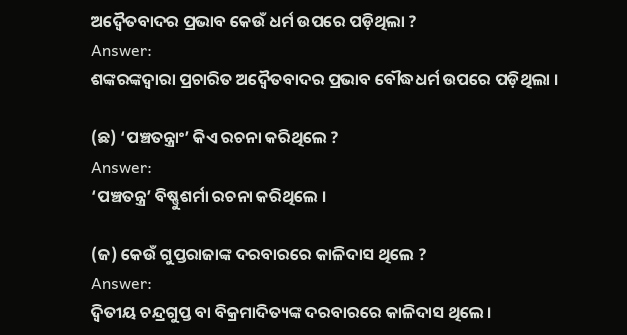ଅଦ୍ୱୈତବାଦର ପ୍ରଭାବ କେଉଁ ଧର୍ମ ଉପରେ ପଡ଼ିଥିଲା ?
Answer:
ଶଙ୍କରଙ୍କଦ୍ବାରା ପ୍ରଚାରିତ ଅଦ୍ୱୈତବାଦର ପ୍ରଭାବ ବୌଦ୍ଧଧର୍ମ ଉପରେ ପଡ଼ିଥିଲା ।

(ଛ) ‘ପଞ୍ଚତନ୍ତ୍ରାଂ’ କିଏ ରଚନା କରିଥିଲେ ?
Answer:
‘ପଞ୍ଚତନ୍ତ୍ର’ ବିଷ୍ଣୁଶର୍ମା ରଚନା କରିଥିଲେ ।

(ଜ) କେଉଁ ଗୁପ୍ତରାଜାଙ୍କ ଦରବାରରେ କାଳିଦାସ ଥିଲେ ?
Answer:
ଦ୍ବିତୀୟ ଚନ୍ଦ୍ରଗୁପ୍ତ ବା ବିକ୍ରମାଦିତ୍ୟଙ୍କ ଦରବାରରେ କାଳିଦାସ ଥିଲେ ।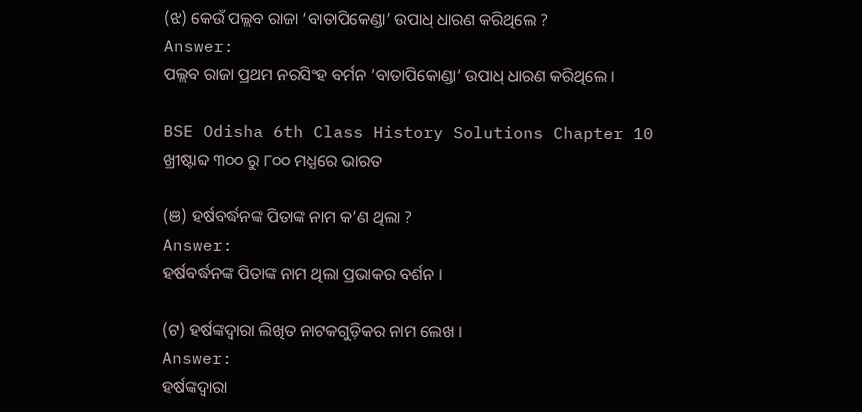(ଝ) କେଉଁ ପଲ୍ଲବ ରାଜା ‘ବାତାପିକେଣ୍ଡା’ ଉପାଧ୍ ଧାରଣ କରିଥିଲେ ?
Answer:
ପଲ୍ଲବ ରାଜା ପ୍ରଥମ ନରସିଂହ ବର୍ମନ ‘ବାତାପିକୋଣ୍ଡା’ ଉପାଧ୍ ଧାରଣ କରିଥିଲେ ।

BSE Odisha 6th Class History Solutions Chapter 10 ଖ୍ରୀଷ୍ଟାବ୍ଦ ୩୦୦ ରୁ ୮୦୦ ମଧ୍ଯରେ ଭାରତ

(ଞ) ହର୍ଷବର୍ଦ୍ଧନଙ୍କ ପିତାଙ୍କ ନାମ କ’ଣ ଥିଲା ?
Answer:
ହର୍ଷବର୍ଦ୍ଧନଙ୍କ ପିତାଙ୍କ ନାମ ଥିଲା ପ୍ରଭାକର ବର୍ଶନ ।

(ଟ) ହର୍ଷଙ୍କଦ୍ୱାରା ଲିଖିତ ନାଟକଗୁଡ଼ିକର ନାମ ଲେଖ ।
Answer:
ହର୍ଷଙ୍କଦ୍ଵାରା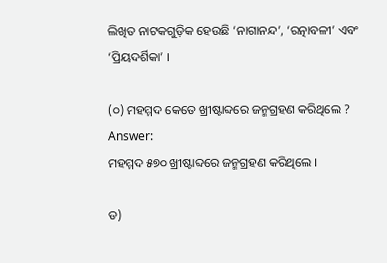ଲିଖିତ ନାଟକଗୁଡ଼ିକ ହେଉଛି ‘ନାଗାନନ୍ଦ’, ‘ରତ୍ନାବଳୀ’ ଏବଂ ‘ପ୍ରିୟଦର୍ଶିକା’ ।

(୦) ମହମ୍ମଦ କେତେ ଖ୍ରୀଷ୍ଟାବ୍ଦରେ ଜନ୍ମଗ୍ରହଣ କରିଥିଲେ ?
Answer:
ମହମ୍ମଦ ୫୭୦ ଖ୍ରୀଷ୍ଟାବ୍ଦରେ ଜନ୍ମଗ୍ରହଣ କରିଥିଲେ ।

ଡ)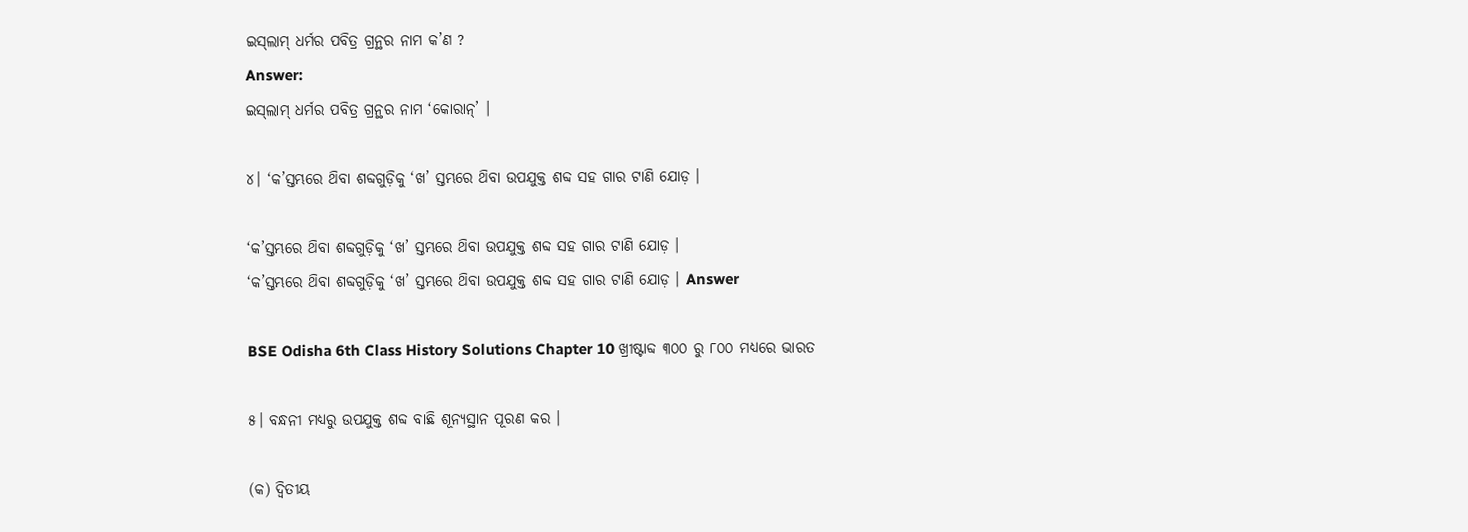ଇସ୍‌ଲାମ୍ ଧର୍ମର ପବିତ୍ର ଗ୍ରନ୍ଥର ନାମ କ’ଣ ?
Answer:
ଇସ୍‌ଲାମ୍ ଧର୍ମର ପବିତ୍ର ଗ୍ରନ୍ଥର ନାମ ‘କୋରାନ୍’ ।

୪। ‘କ’ସ୍ତମ୍ଭରେ ଥ‌ିବା ଶବ୍ଦଗୁଡ଼ିକୁ ‘ଖ’ ସ୍ତମ୍ଭରେ ଥ‌ିବା ଉପଯୁକ୍ତ ଶବ୍ଦ ସହ ଗାର ଟାଣି ଯୋଡ଼ ।

‘କ’ସ୍ତମ୍ଭରେ ଥ‌ିବା ଶବ୍ଦଗୁଡ଼ିକୁ ‘ଖ’ ସ୍ତମ୍ଭରେ ଥ‌ିବା ଉପଯୁକ୍ତ ଶବ୍ଦ ସହ ଗାର ଟାଣି ଯୋଡ଼ ।
‘କ’ସ୍ତମ୍ଭରେ ଥ‌ିବା ଶବ୍ଦଗୁଡ଼ିକୁ ‘ଖ’ ସ୍ତମ୍ଭରେ ଥ‌ିବା ଉପଯୁକ୍ତ ଶବ୍ଦ ସହ ଗାର ଟାଣି ଯୋଡ଼ । Answer

BSE Odisha 6th Class History Solutions Chapter 10 ଖ୍ରୀଷ୍ଟାବ୍ଦ ୩୦୦ ରୁ ୮୦୦ ମଧ୍ଯରେ ଭାରତ

୫। ବନ୍ଧନୀ ମଧ୍ଯରୁ ଉପଯୁକ୍ତ ଶବ୍ଦ ବାଛି ଶୂନ୍ୟସ୍ଥାନ ପୂରଣ କର ।

(କ) ଦ୍ବିତୀୟ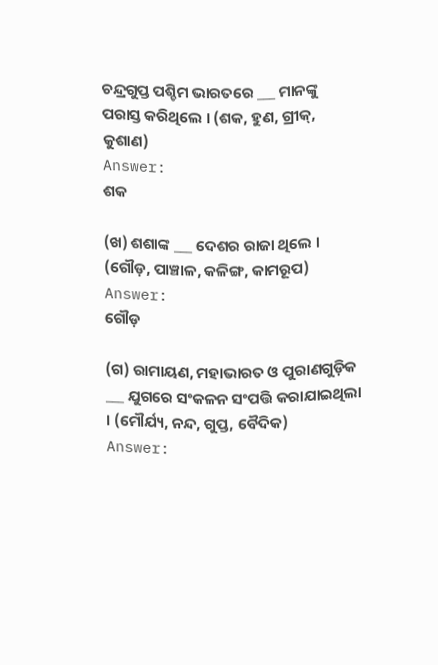ଚନ୍ଦ୍ରଗୁପ୍ତ ପଶ୍ଚିମ ଭାରତରେ ___ ମାନଙ୍କୁ ପରାସ୍ତ କରିଥିଲେ । (ଶକ, ହୁଣ, ଗ୍ରୀକ୍, କୁଶାଣ)
Answer:
ଶକ

(ଖ) ଶଶାଙ୍କ ___ ଦେଶର ରାଜା ଥିଲେ । (ଗୌଡ଼, ପାଞ୍ଚାଳ, କଳିଙ୍ଗ, କାମରୂପ)
Answer:
ଗୌଡ଼

(ଗ) ରାମାୟଣ, ମହାଭାରତ ଓ ପୁରାଣଗୁଡ଼ିକ ___ ଯୁଗରେ ସଂକଳନ ସଂପତ୍ତି କରାଯାଇଥିଲା । (ମୌର୍ଯ୍ୟ, ନନ୍ଦ, ଗୁପ୍ତ, ବୈଦିକ)
Answer: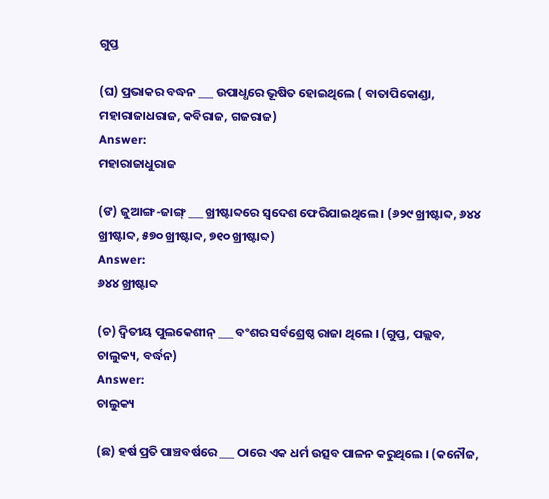ଗୁପ୍ତ

(ଘ) ପ୍ରଭାକର ବଦ୍ଧନ ___ ଉପାଧ୍ଧରେ ଭୂଷିତ ହୋଇଥିଲେ ( ବାତାପିକୋଣ୍ଡା, ମହାରାଜାଧରାଜ, କବିରାଜ, ଗଜରାଜ)
Answer:
ମହାରାଜାଧୁରାଜ

(ଙ) ଜୁଆଙ୍ଗ-ଜାଙ୍ଗ୍ ___ ଖ୍ରୀଷ୍ଟାବ୍ଦରେ ସ୍ଵଦେଶ ଫେରିଯାଇଥିଲେ । (୬୨୯ ଖ୍ରୀଷ୍ଟାବ୍ଦ, ୬୪୪ ଖ୍ରୀଷ୍ଟାବ୍ଦ, ୫୭୦ ଖ୍ରୀଷ୍ଟାବ୍ଦ, ୭୧୦ ଖ୍ରୀଷ୍ଟାବ୍ଦ)
Answer:
୬୪୪ ଖ୍ରୀଷ୍ଟାବ୍ଦ

(ଚ) ଦ୍ଵିତୀୟ ପୁଲକେଶୀନ୍ ___ ବଂଶର ସର୍ବଶ୍ରେଷ୍ଠ ରାଜା ଥିଲେ । (ଗୁପ୍ତ, ପଲ୍ଲବ, ଚାଲୁକ୍ୟ, ବର୍ଦ୍ଧନ)
Answer:
ଚାଲୁକ୍ୟ

(ଛ) ହର୍ଷ ପ୍ରତି ପାଞ୍ଚବର୍ଷରେ ___ ଠାରେ ଏକ ଧର୍ମ ଉତ୍ସବ ପାଳନ କରୁଥିଲେ । (କନୌଜ,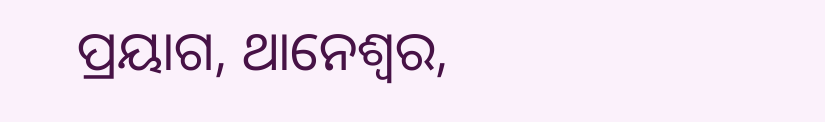ପ୍ରୟାଗ, ଥାନେଶ୍ଵର,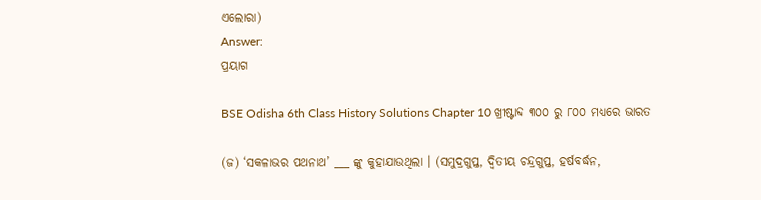ଏଲୋରା)
Answer:
ପ୍ରୟାଗ

BSE Odisha 6th Class History Solutions Chapter 10 ଖ୍ରୀଷ୍ଟାବ୍ଦ ୩୦୦ ରୁ ୮୦୦ ମଧ୍ଯରେ ଭାରତ

(ଜ) ‘ସକଳାଭର ପଥନାଥ’ ___ ଙ୍କୁ କୁହାଯାଉଥିଲା । (ସମୁଦ୍ରଗୁପ୍ତ, ଦ୍ବିତୀୟ ଚନ୍ଦ୍ରଗୁପ୍ତ, ହର୍ଷବର୍ଦ୍ଧନ,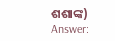ଶଶାଙ୍କ)
Answer: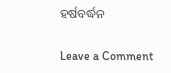ହର୍ଷବର୍ଦ୍ଧନ

Leave a Comment